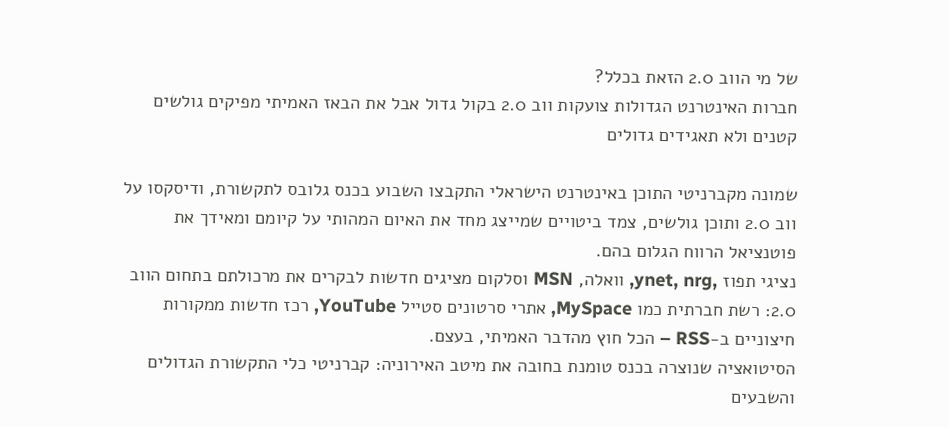של מי הווב 2.0 הזאת בכלל?
חברות האינטרנט הגדולות צועקות ווב 2.0 בקול גדול אבל את הבאז האמיתי מפיקים גולשים קטנים ולא תאגידים גדולים

שמונה מקברניטי התוכן באינטרנט הישראלי התקבצו השבוע בכנס גלובס לתקשורת, ודיסקסו על ווב 2.0 ותוכן גולשים, צמד ביטויים שמייצג מחד את האיום המהותי על קיומם ומאידך את פוטנציאל הרווח הגלום בהם.
נציגי תפוז ,ynet, nrg, וואלה, MSN וסלקום מציגים חדשות לבקרים את מרכולתם בתחום הווב 2.0: רשת חברתית כמו MySpace, אתרי סרטונים סטייל YouTube, רכז חדשות ממקורות חיצוניים ב-RSS – הכל חוץ מהדבר האמיתי, בעצם.
הסיטואציה שנוצרה בכנס טומנת בחובה את מיטב האירוניה: קברניטי כלי התקשורת הגדולים והשבעים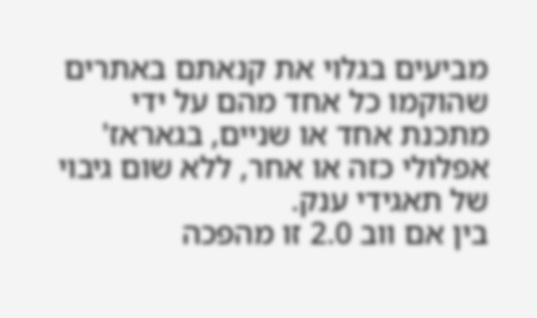מביעים בגלוי את קנאתם באתרים שהוקמו כל אחד מהם על ידי מתכנת אחד או שניים, בגאראז' אפלולי כזה או אחר, ללא שום גיבוי של תאגידי ענק.
בין אם ווב 2.0 זו מהפכה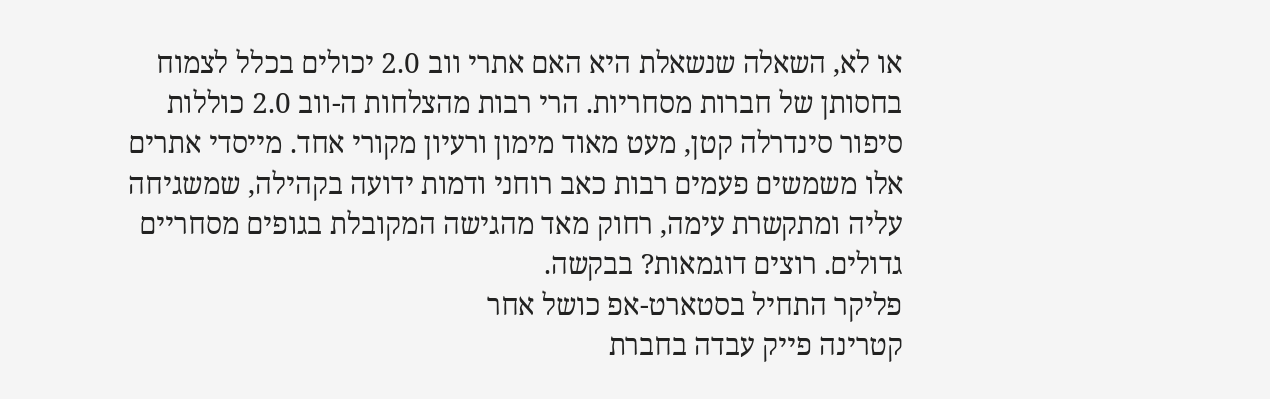או לא, השאלה שנשאלת היא האם אתרי ווב 2.0 יכולים בכלל לצמוח בחסותן של חברות מסחריות. הרי רבות מהצלחות ה-ווב 2.0 כוללות סיפור סינדרלה קטן, מעט מאוד מימון ורעיון מקורי אחד. מייסדי אתרים אלו משמשים פעמים רבות כאב רוחני ודמות ידועה בקהילה, שמשגיחה עליה ומתקשרת עימה, רחוק מאד מהגישה המקובלת בגופים מסחריים גדולים. רוצים דוגמאות? בבקשה.
פליקר התחיל בסטארט-אפ כושל אחר
קטרינה פייק עבדה בחברת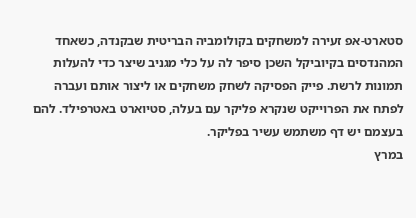סטארט-אפ זעירה למשחקים בקולומביה הבריטית שבקנדה, כשאחד המהנדסים בקיוביקל השכן סיפר לה על כלי מגניב שיצר כדי להעלות תמונות לרשת. פייק הפסיקה לשחק משחקים או ליצור אותם ועברה לפתח את הפרוייקט שנקרא פליקר עם בעלה, סטיוארט באטרפילד. להם בעצמם יש דף משתמש עשיר בפליקר.
במרץ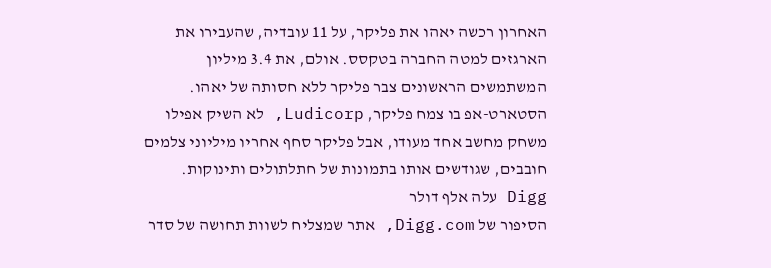האחרון רכשה יאהו את פליקר, על 11 עובדיה, שהעבירו את הארגזים למטה החברה בטקסס. אולם, את 3.4 מיליון המשתמשים הראשונים צבר פליקר ללא חסותה של יאהו. הסטארט-אפ בו צמח פליקר, Ludicorp, לא השיק אפילו משחק מחשב אחד מעודו, אבל פליקר סחף אחריו מיליוני צלמים חובבים, שגודשים אותו בתמונות של חתלתולים ותינוקות.
Digg עלה אלף דולר
הסיפור של Digg.com, אתר שמצליח לשוות תחושה של סדר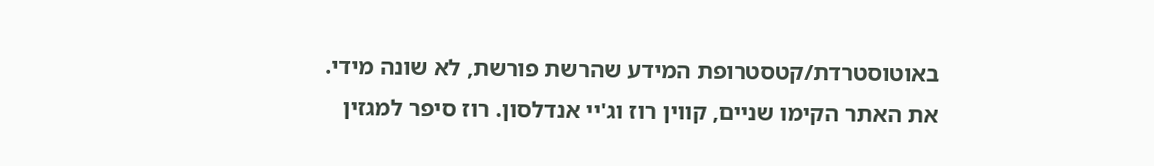באוטוסטרדת/קטסטרופת המידע שהרשת פורשת, לא שונה מידי. את האתר הקימו שניים, קווין רוז וג'יי אנדלסון. רוז סיפר למגזין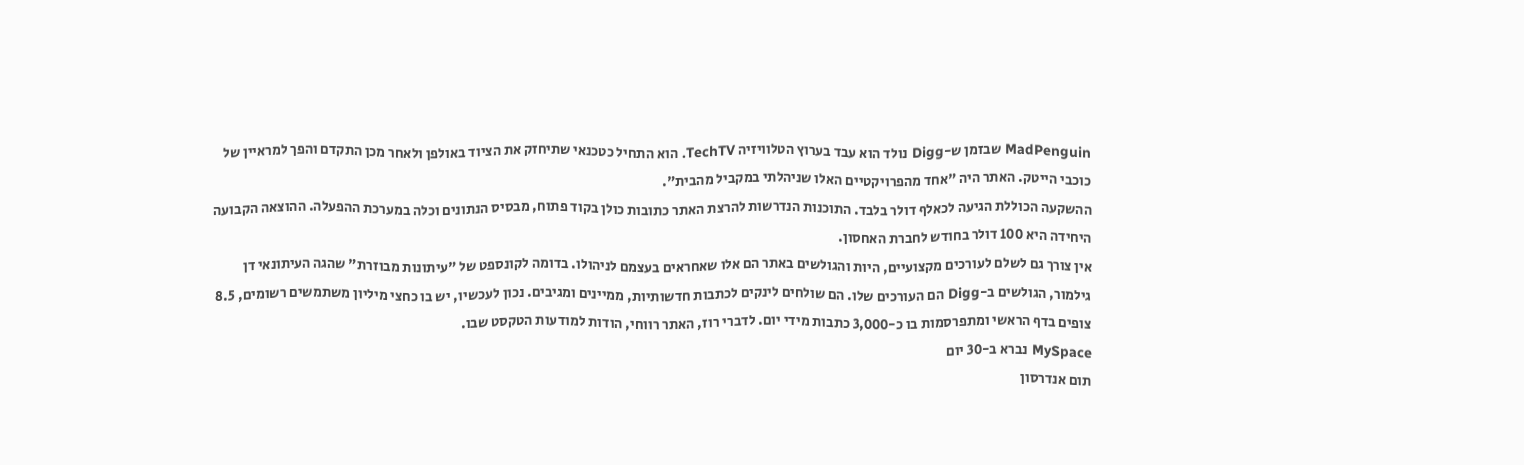MadPenguin שבזמן ש-Digg נולד הוא עבד בערוץ הטלוויזיה TechTV. הוא התחיל כטכנאי שתיחזק את הציוד באולפן ולאחר מכן התקדם והפך למראיין של כוכבי הייטק. האתר היה "אחד מהפרויקטיים האלו שניהלתי במקביל מהבית".
ההשקעה הכוללת הגיעה לכאלף דולר בלבד. התוכנות הנדרשות להרצת האתר כתובות כולן בקוד פתוח, מבסיס הנתונים וכלה במערכת ההפעלה. ההוצאה הקבועה היחידה היא 100 דולר בחודש לחברת האחסון.
אין צורך גם לשלם לעורכים מקצועיים, היות והגולשים באתר הם אלו שאחראים בעצמם לניהולו. בדומה לקונספט של "עיתונות מבוזרת" שהגה העיתונאי דן גילמור, הגולשים ב-Digg הם העורכים שלו. הם שולחים לינקים לכתבות חדשותיות, ממיינים ומגיבים. נכון לעכשיו, יש בו כחצי מיליון משתמשים רשומים, 8.5 צופים בדף הראשי ומתפרסמות בו כ-3,000 כתבות מידי יום. לדברי רוז, האתר רווחי, הודות למודעות הטקסט שבו.
MySpace נברא ב-30 יום
תום אנדרסון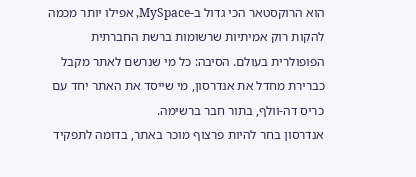הוא הרוקסטאר הכי גדול ב-MySpace, אפילו יותר מכמה להקות רוק אמיתיות שרשומות ברשת החברתית הפופולרית בעולם. הסיבה: כל מי שנרשם לאתר מקבל כברירת מחדל את אנדרסון, מי שייסד את האתר יחד עם כריס דה-וולף, בתור חבר ברשימה.
אנדרסון בחר להיות פרצוף מוכר באתר, בדומה לתפקיד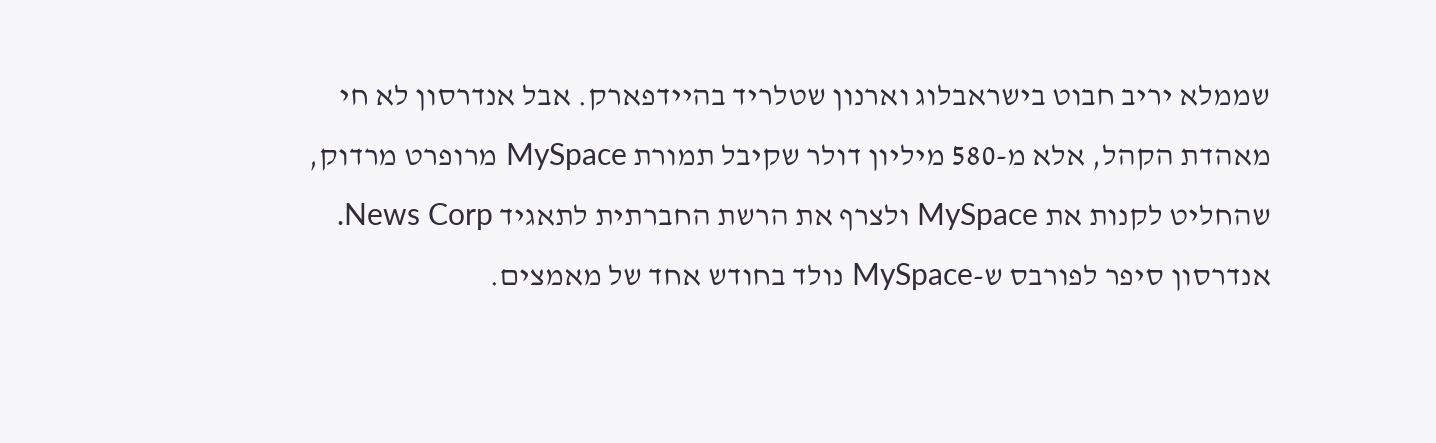שממלא יריב חבוט בישראבלוג וארנון שטלריד בהיידפארק. אבל אנדרסון לא חי מאהדת הקהל, אלא מ-580 מיליון דולר שקיבל תמורת MySpace מרופרט מרדוק, שהחליט לקנות את MySpace ולצרף את הרשת החברתית לתאגיד News Corp.
אנדרסון סיפר לפורבס ש-MySpace נולד בחודש אחד של מאמצים.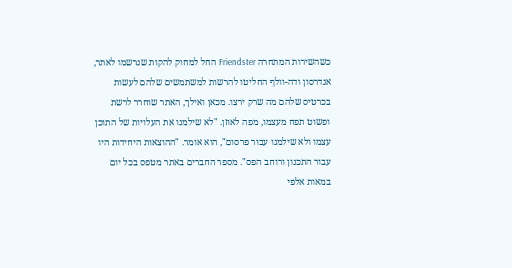כשהשירות המתחרה Friendster החל למחוק להקות שנרשמו לאתר, אנדרסון ודה-וולף החליטו להרשות למשתמשים שלהם לעשות בכרטיס שלהם מה שרק ירצו. מכאן ואילך, האתר שוחרר לרשת ופשוט תפח מעצמו, מפה לאוזן. "לא שילמנו את העלויות של התוכן עצמו ולא שילמנו עבור פרסום", הוא אומר. "ההוצאות היחידות היו עבור התכנון ורוחב הפס". מספר החברים באתר מטפס בכל יום במאות אלפי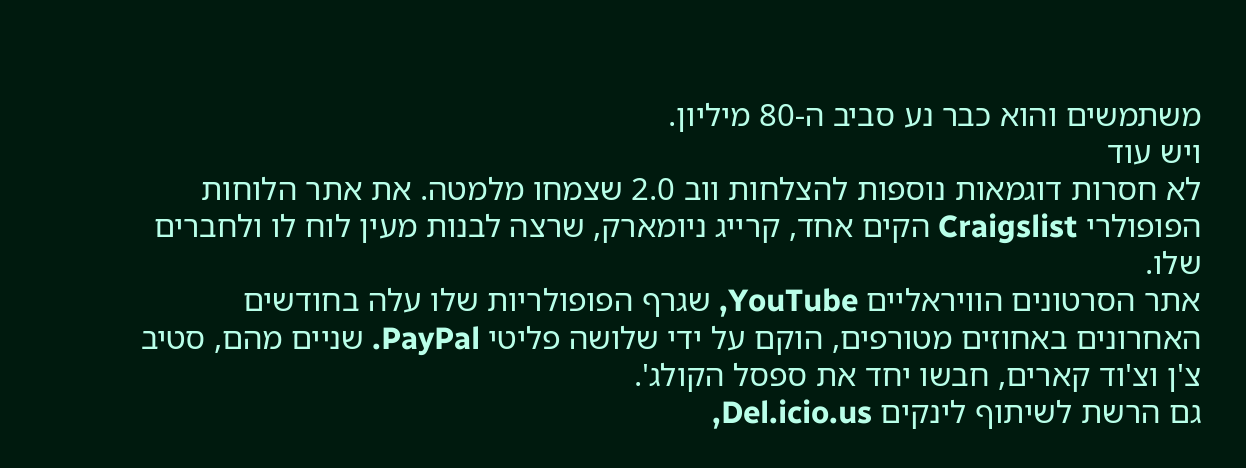משתמשים והוא כבר נע סביב ה-80 מיליון.
ויש עוד
לא חסרות דוגמאות נוספות להצלחות ווב 2.0 שצמחו מלמטה. את אתר הלוחות הפופולרי Craigslist הקים אחד, קרייג ניומארק, שרצה לבנות מעין לוח לו ולחברים שלו.
אתר הסרטונים הוויראליים YouTube, שגרף הפופולריות שלו עלה בחודשים האחרונים באחוזים מטורפים, הוקם על ידי שלושה פליטי PayPal. שניים מהם, סטיב צ'ן וצ'וד קארים, חבשו יחד את ספסל הקולג'.
גם הרשת לשיתוף לינקים Del.icio.us,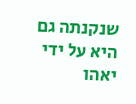שנקנתה גם היא על ידי יאהו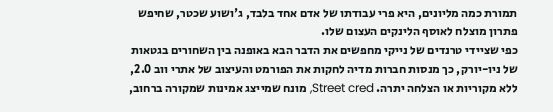תמורת כמה מליונים, היא פרי עבודתו של אדם אחד בלבד, ג'ושוע שכטר, שחיפש פתרון מוצלח לאוסף הלינקים העצום שלו.
כפי שציידי טרנדים של נייקי מחפשים את הדבר הבא באופנה בין השחורים בגטאות של ניו-יורק, כך מנסות חברות מדיה לחקות את הפורמט והעיצוב של אתרי ווב 2.0, ללא מקוריות או הצלחה יתרה. Street cred, מונח שמייצג אמינות שמקורה ברחוב,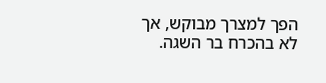הפך למצרך מבוקש, אך לא בהכרח בר השגה.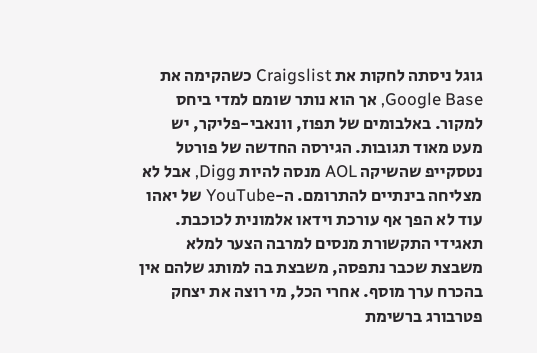גוגל ניסתה לחקות את Craigslist כשהקימה את Google Base, אך הוא נותר שומם למדי ביחס למקור. באלבומים של תפוז, וונאבי-פליקר, יש מעט מאוד תגובות. הגירסה החדשה של פורטל נטסקייפ שהשיקה AOL מנסה להיות Digg, אבל לא מצליחה בינתיים להתרומם. ה-YouTube של יאהו עוד לא הפך אף עורכת וידאו אלמונית לכוכבת.
תאגידי התקשורת מנסים למרבה הצער למלא משבצת שכבר נתפסה, משבצת בה למותג שלהם אין בהכרח ערך מוסף. אחרי הכל, מי רוצה את יצחק פטרבורג ברשימת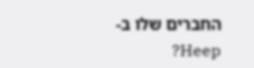החברים שלו ב-Heep?